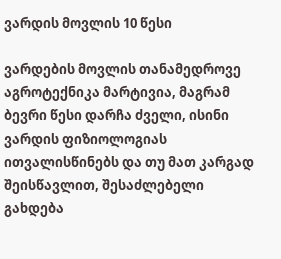ვარდის მოვლის 10 წესი

ვარდების მოვლის თანამედროვე აგროტექნიკა მარტივია, მაგრამ ბევრი წესი დარჩა ძველი, ისინი ვარდის ფიზიოლოგიას ითვალისწინებს და თუ მათ კარგად შეისწავლით, შესაძლებელი გახდება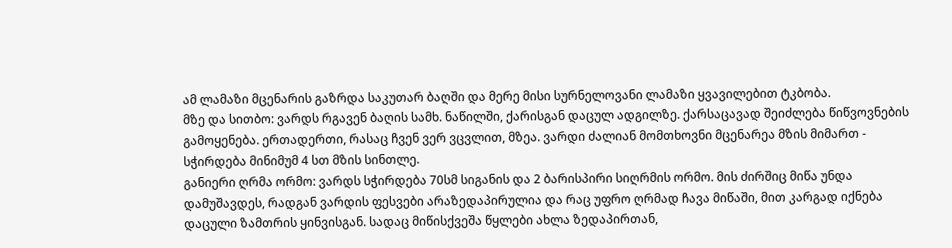ამ ლამაზი მცენარის გაზრდა საკუთარ ბაღში და მერე მისი სურნელოვანი ლამაზი ყვავილებით ტკბობა.
მზე და სითბო: ვარდს რგავენ ბაღის სამხ. ნაწილში, ქარისგან დაცულ ადგილზე. ქარსაცავად შეიძლება წიწვოვნების გამოყენება. ერთადერთი, რასაც ჩვენ ვერ ვცვლით, მზეა. ვარდი ძალიან მომთხოვნი მცენარეა მზის მიმართ - სჭირდება მინიმუმ 4 სთ მზის სინთლე.
განიერი ღრმა ორმო: ვარდს სჭირდება 70სმ სიგანის და 2 ბარისპირი სიღრმის ორმო. მის ძირშიც მიწა უნდა დამუშავდეს, რადგან ვარდის ფესვები არაზედაპირულია და რაც უფრო ღრმად ჩავა მიწაში, მით კარგად იქნება დაცული ზამთრის ყინვისგან. სადაც მიწისქვეშა წყლები ახლა ზედაპირთან,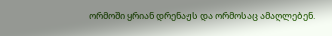ორმოში ყრიან დრენაჟს და ორმოსაც ამაღლებენ.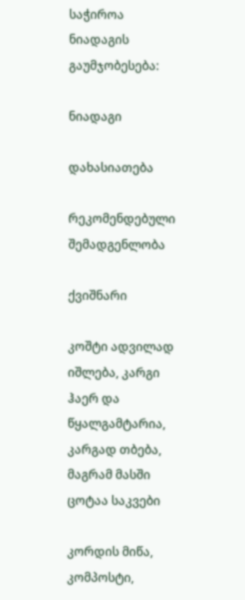საჭიროა ნიადაგის გაუმჯობესება:

ნიადაგი

დახასიათება

რეკომენდებული შემადგენლობა

ქვიშნარი

კოშტი ადვილად იშლება, კარგი ჰაერ და წყალგამტარია, კარგად თბება, მაგრამ მასში ცოტაა საკვები

კორდის მიწა, კომპოსტი,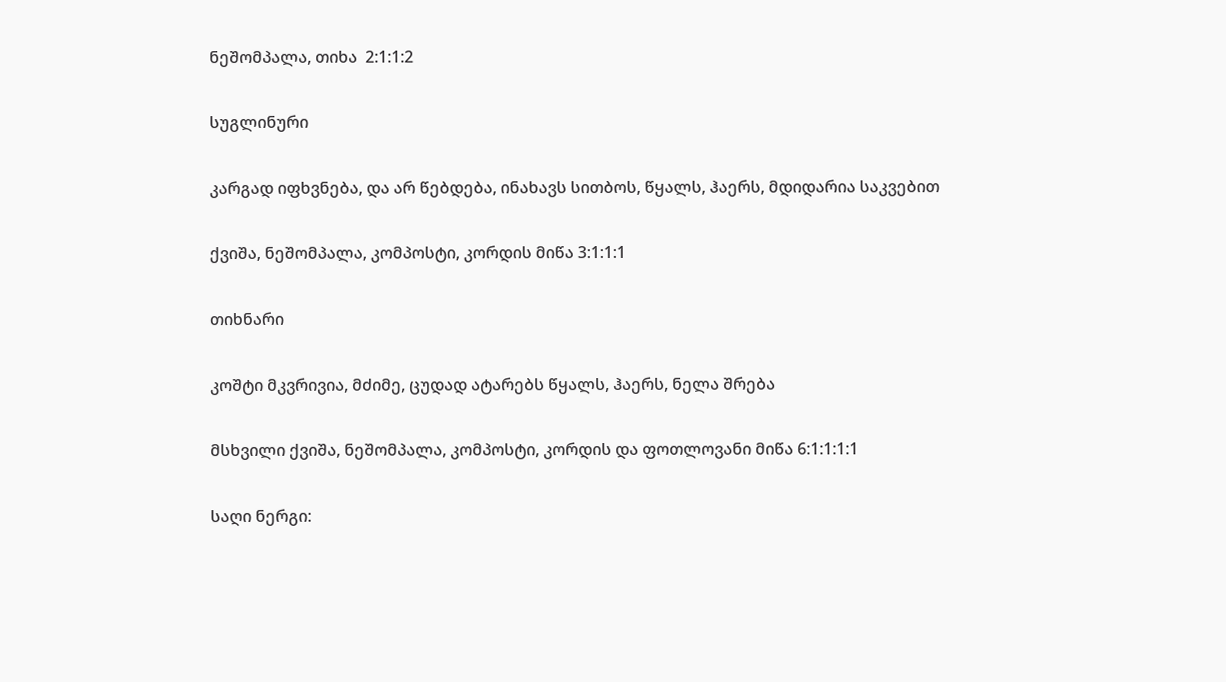ნეშომპალა, თიხა  2:1:1:2

სუგლინური

კარგად იფხვნება, და არ წებდება, ინახავს სითბოს, წყალს, ჰაერს, მდიდარია საკვებით

ქვიშა, ნეშომპალა, კომპოსტი, კორდის მიწა 3:1:1:1

თიხნარი

კოშტი მკვრივია, მძიმე, ცუდად ატარებს წყალს, ჰაერს, ნელა შრება

მსხვილი ქვიშა, ნეშომპალა, კომპოსტი, კორდის და ფოთლოვანი მიწა 6:1:1:1:1

საღი ნერგი: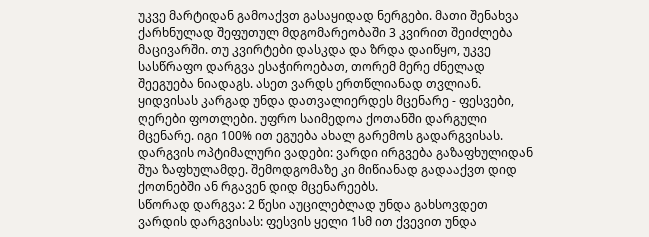უკვე მარტიდან გამოაქვთ გასაყიდად ნერგები. მათი შენახვა ქარხნულად შეფუთულ მდგომარეობაში 3 კვირით შეიძლება მაცივარში. თუ კვირტები დასკდა და ზრდა დაიწყო, უკვე სასწრაფო დარგვა ესაჭიროებათ, თორემ მერე ძნელად შეეგუება ნიადაგს. ასეთ ვარდს ერთწლიანად თვლიან. ყიდვისას კარგად უნდა დათვალიერდეს მცენარე - ფესვები, ღერები ფოთლები. უფრო საიმედოა ქოთანში დარგული მცენარე. იგი 100% ით ეგუება ახალ გარემოს გადარგვისას.
დარგვის ოპტიმალური ვადები: ვარდი ირგვება გაზაფხულიდან შუა ზაფხულამდე. შემოდგომაზე კი მიწიანად გადააქვთ დიდ ქოთნებში ან რგავენ დიდ მცენარეებს.
სწორად დარგვა: 2 წესი აუცილებლად უნდა გახსოვდეთ ვარდის დარგვისას: ფესვის ყელი 1სმ ით ქვევით უნდა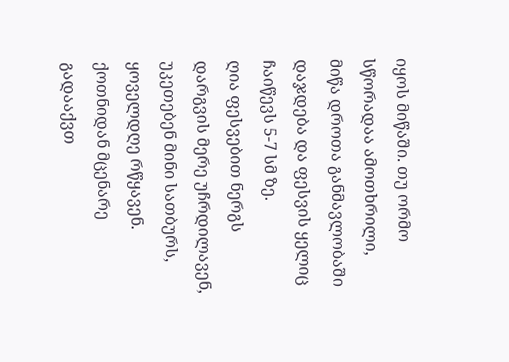იყოს მიწაში. თუ ორმო სწორადაა ამოთხრილი, მიწა დროთა განმავლობაში დაჯდება და ფესვის ყელიც ჩაიწევს 5-7 სმ ზე.
ღია ფესვებით ნერგს დარგვის მერე უჩრდილავენ, უკეთებენ მინი სათბურს, ყოველდღე რწყავენ. ქოთნიდან მცენარე გადააქვთ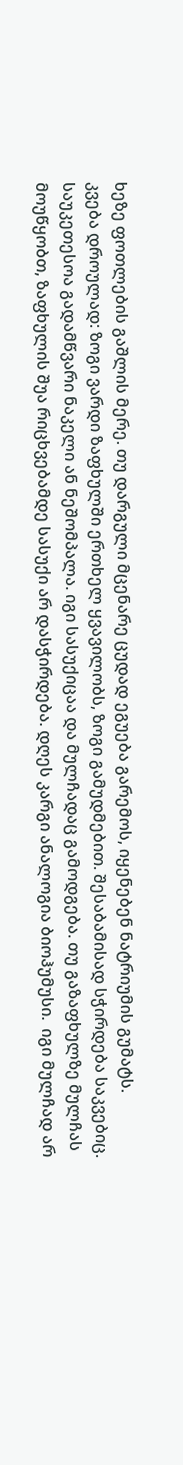ხეზე ფოთლების გაშლის მერე. თუ დარგული მცენარე ცუდად ეგუება გარემოს, იყენებენ ნატრიუმის გუმატს.
კვება დროულად: ზოგი ვარდი ზაფხულში ერთხელ ყვავილობს, ზოგი გამუდმებით. შესაბამისად სჭირდება საკვებიც. საუკეთესოა გადამწვარი ნაკელი ან ნეშომპალა. იგი სასუქიცაა და მულჩადაც გამოდგება. თუ გაზაფხულზე მულჩას მოუწყობთ, ზაფხულის შუა რიცხვებამდე სასუქი არ დასჭირდება. დღეს კარგი ანალოგია ბიოჰუმუსი.  იგი მულჩად არ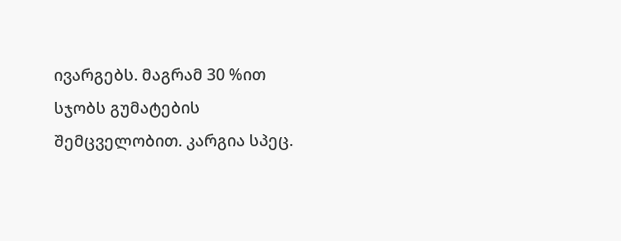ივარგებს. მაგრამ 30 %ით სჯობს გუმატების შემცველობით. კარგია სპეც.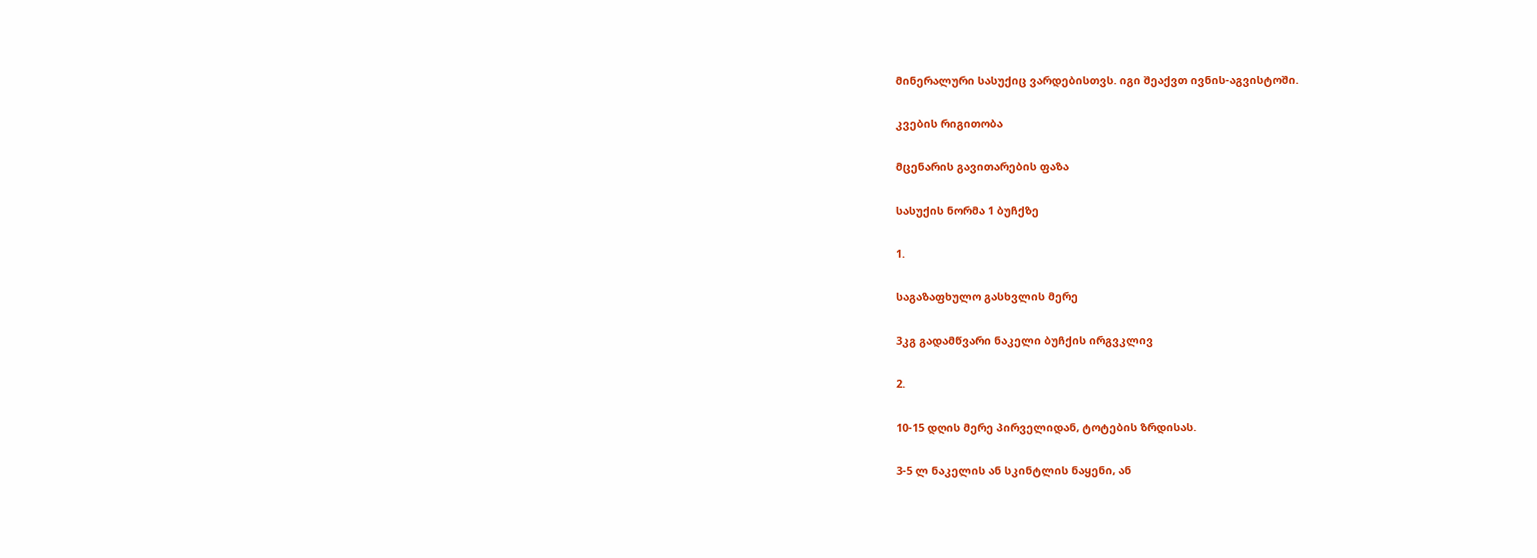მინერალური სასუქიც ვარდებისთვს. იგი შეაქვთ ივნის-აგვისტოში.

კვების რიგითობა

მცენარის გავითარების ფაზა

სასუქის ნორმა 1 ბუჩქზე

1.

საგაზაფხულო გასხვლის მერე

3კგ გადამწვარი ნაკელი ბუჩქის ირგვკლივ

2.

10-15 დღის მერე პირველიდან, ტოტების ზრდისას.

3-5 ლ ნაკელის ან სკინტლის ნაყენი, ან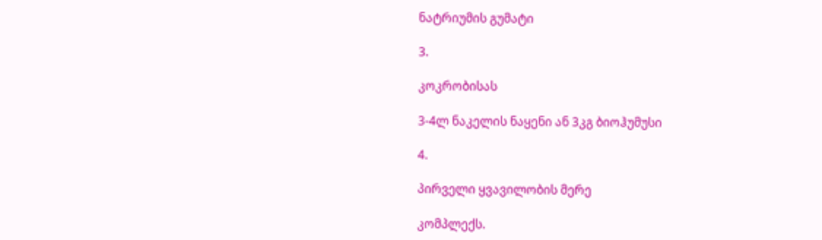ნატრიუმის გუმატი

3.

კოკრობისას

3-4ლ ნაკელის ნაყენი ან 3კგ ბიოჰუმუსი

4.

პირველი ყვავილობის მერე

კომპლექს.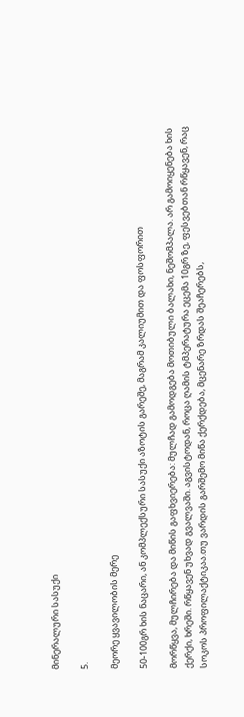მინერალური სასუქი

5.

მეორე ყვავილობის მერე

50-100გრ ხის ნაცარი, ან კომპლექსური სასუქი აზოტის გარეშე, მაგრამ კალიუმით და ფოსფორით

მორწყვა, მულჩირება და მიწის გაფხვიერება: მულჩად გამოდგება მოთიბული ბალახი, ნეშომპალა. არ გამოიყენება ხის ქერქი, ხრეში. რწყავენ უხვად გვალვაში. აგვისტოდან, როცა ღამის ტმპერატურა ეცემა 10გრ ზე, ფესვებთან რწყავენ, რაც სოკოს პროფილაქტიკაა.თუ ვარდის გარშემო მიწა ქერქდება, მცენარე ზრდას შეაჩერებს,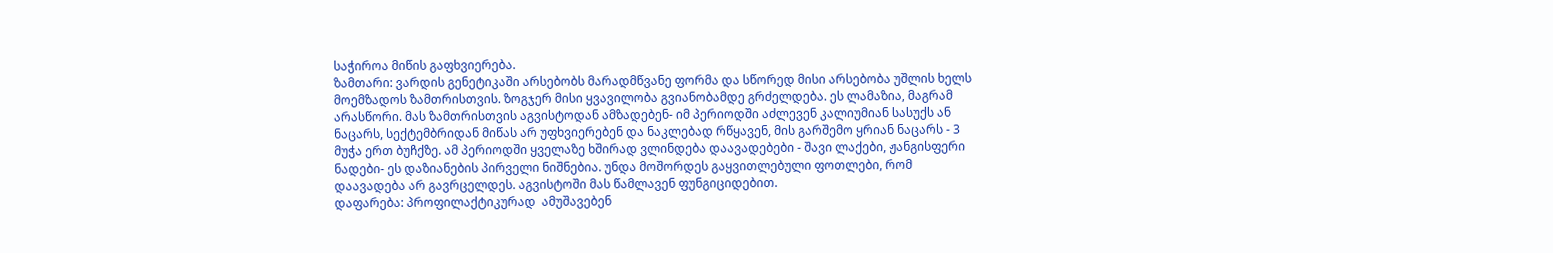საჭიროა მიწის გაფხვიერება.
ზამთარი: ვარდის გენეტიკაში არსებობს მარადმწვანე ფორმა და სწორედ მისი არსებობა უშლის ხელს მოემზადოს ზამთრისთვის. ზოგჯერ მისი ყვავილობა გვიანობამდე გრძელდება. ეს ლამაზია, მაგრამ არასწორი. მას ზამთრისთვის აგვისტოდან ამზადებენ- იმ პერიოდში აძლევენ კალიუმიან სასუქს ან ნაცარს, სექტემბრიდან მიწას არ უფხვიერებენ და ნაკლებად რწყავენ, მის გარშემო ყრიან ნაცარს - 3 მუჭა ერთ ბუჩქზე. ამ პერიოდში ყველაზე ხშირად ვლინდება დაავადებები - შავი ლაქები, ჟანგისფერი ნადები- ეს დაზიანების პირველი ნიშნებია. უნდა მოშორდეს გაყვითლებული ფოთლები, რომ დაავადება არ გავრცელდეს. აგვისტოში მას წამლავენ ფუნგიციდებით.
დაფარება: პროფილაქტიკურად  ამუშავებენ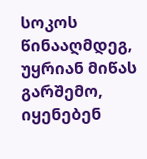სოკოს წინააღმდეგ, უყრიან მიწას გარშემო, იყენებენ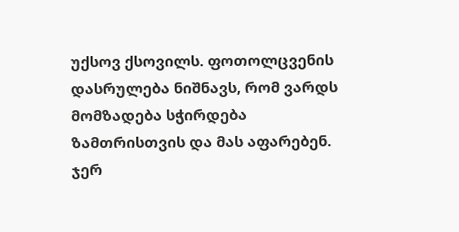უქსოვ ქსოვილს. ფოთოლცვენის დასრულება ნიშნავს, რომ ვარდს მომზადება სჭირდება ზამთრისთვის და მას აფარებენ. ჯერ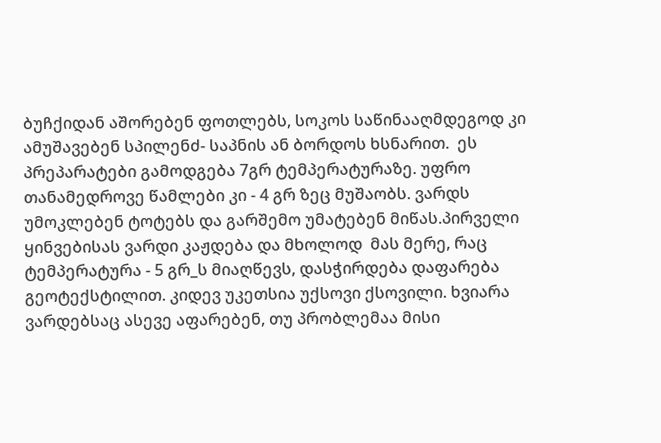ბუჩქიდან აშორებენ ფოთლებს, სოკოს საწინააღმდეგოდ კი ამუშავებენ სპილენძ- საპნის ან ბორდოს ხსნარით.  ეს პრეპარატები გამოდგება 7გრ ტემპერატურაზე. უფრო თანამედროვე წამლები კი - 4 გრ ზეც მუშაობს. ვარდს უმოკლებენ ტოტებს და გარშემო უმატებენ მიწას.პირველი ყინვებისას ვარდი კაჟდება და მხოლოდ  მას მერე, რაც ტემპერატურა - 5 გრ_ს მიაღწევს, დასჭირდება დაფარება გეოტექსტილით. კიდევ უკეთსია უქსოვი ქსოვილი. ხვიარა ვარდებსაც ასევე აფარებენ, თუ პრობლემაა მისი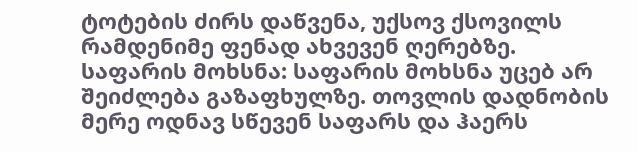ტოტების ძირს დაწვენა, უქსოვ ქსოვილს რამდენიმე ფენად ახვევენ ღერებზე.
საფარის მოხსნა: საფარის მოხსნა უცებ არ შეიძლება გაზაფხულზე. თოვლის დადნობის მერე ოდნავ სწევენ საფარს და ჰაერს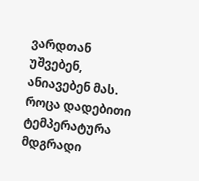ვარდთან უშვებენ, ანიავებენ მას. როცა დადებითი ტემპერატურა მდგრადი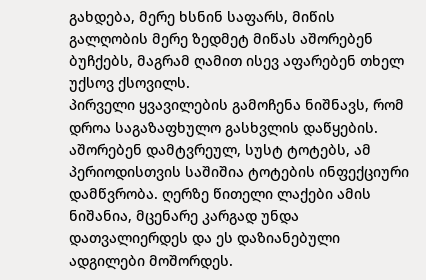გახდება, მერე ხსნინ საფარს, მიწის გალღობის მერე ზედმეტ მიწას აშორებენ ბუჩქებს, მაგრამ ღამით ისევ აფარებენ თხელ უქსოვ ქსოვილს.
პირველი ყვავილების გამოჩენა ნიშნავს, რომ დროა საგაზაფხულო გასხვლის დაწყების. აშორებენ დამტვრეულ, სუსტ ტოტებს, ამ პერიოდისთვის საშიშია ტოტების ინფექციური დამწვრობა. ღერზე წითელი ლაქები ამის ნიშანია, მცენარე კარგად უნდა დათვალიერდეს და ეს დაზიანებული ადგილები მოშორდეს.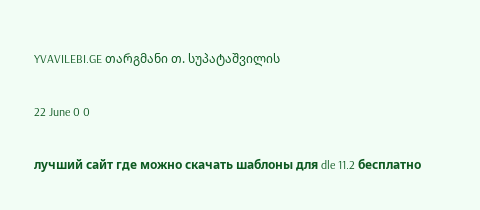YVAVILEBI.GE თარგმანი თ. სუპატაშვილის

22 June 0 0

лучший сайт где можно скачать шаблоны для dle 11.2 бесплатно